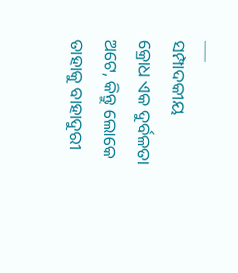___
ସମ୍ପାଦକୀୟ
କ୍ରୋଧ ଏକ ଦୁର୍ବଳତା ଅଟେ, କିନ୍ତୁ ଲୋକେ ତାହାକୁ ବାହାଦୁରୀ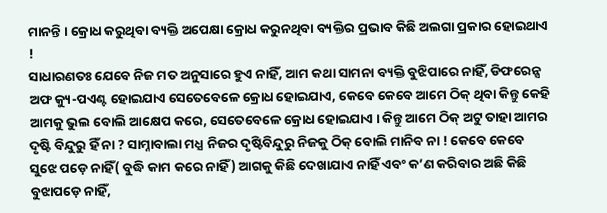ମାନନ୍ତି । କ୍ରୋଧ କରୁଥିବା ବ୍ୟକ୍ତି ଅପେକ୍ଷା କ୍ରୋଧ କରୁନଥିବା ବ୍ୟକ୍ତିର ପ୍ରଭାବ କିଛି ଅଲଗା ପ୍ରକାର ହୋଇଥାଏ !
ସାଧାରଣତଃ ଯେବେ ନିଜ ମତ ଅନୁସାରେ ହୁଏ ନାହିଁ, ଆମ କଥା ସାମନା ବ୍ୟକ୍ତି ବୁଝିପାରେ ନାହିଁ, ଡିଫରେନ୍ସ ଅଫ କ୍ୟୁ-ପଏଣ୍ଟ ହୋଇଯାଏ ସେତେବେଳେ କ୍ରୋଧ ହୋଇଯାଏ, କେବେ କେବେ ଆମେ ଠିକ୍ ଥିବା କିନ୍ତୁ କେହି ଆମକୁ ଭୁଲ ବୋଲି ଆକ୍ଷେପ କରେ, ସେତେବେଳେ କ୍ରୋଧ ହୋଇଯାଏ । କିନ୍ତୁ ଆମେ ଠିକ୍ ଅଟୁ ତାହା ଆମର ଦୃଷ୍ଟି ବିନ୍ଦୁରୁ ହିଁ ନା ? ସାମ୍ନାବାଲା ମଧ୍ଯ ନିଜର ଦୃଷ୍ଟିବିନ୍ଦୁରୁ ନିଜକୁ ଠିକ୍ ବୋଲି ମାନିବ ନା ! କେବେ କେବେ ସୁଝେ ପଡ଼େ ନାହିଁ( ବୁଦ୍ଧି କାମ କରେ ନାହିଁ) ଆଗକୁ କିଛି ଦେଖାଯାଏ ନାହିଁ ଏବଂ କ’ଣ କରିବାର ଅଛି କିଛି ବୁଝାପଡ଼େ ନାହିଁ,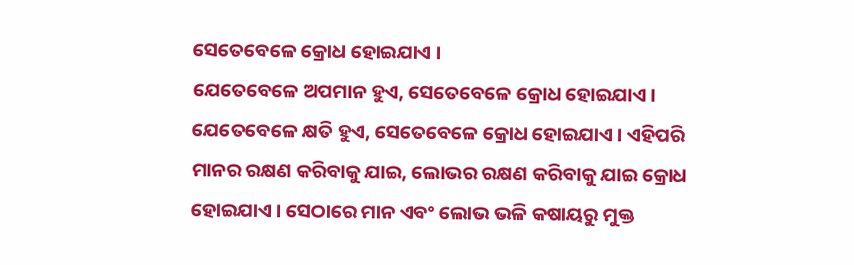ସେତେବେଳେ କ୍ରୋଧ ହୋଇଯାଏ ।
ଯେତେବେଳେ ଅପମାନ ହୁଏ, ସେତେବେଳେ କ୍ରୋଧ ହୋଇଯାଏ । ଯେତେବେଳେ କ୍ଷତି ହୁଏ, ସେତେବେଳେ କ୍ରୋଧ ହୋଇଯାଏ । ଏହିପରି ମାନର ରକ୍ଷଣ କରିବାକୁ ଯାଇ, ଲୋଭର ରକ୍ଷଣ କରିବାକୁ ଯାଇ କ୍ରୋଧ ହୋଇଯାଏ । ସେଠାରେ ମାନ ଏବଂ ଲୋଭ ଭଳି କଷାୟରୁ ମୁକ୍ତ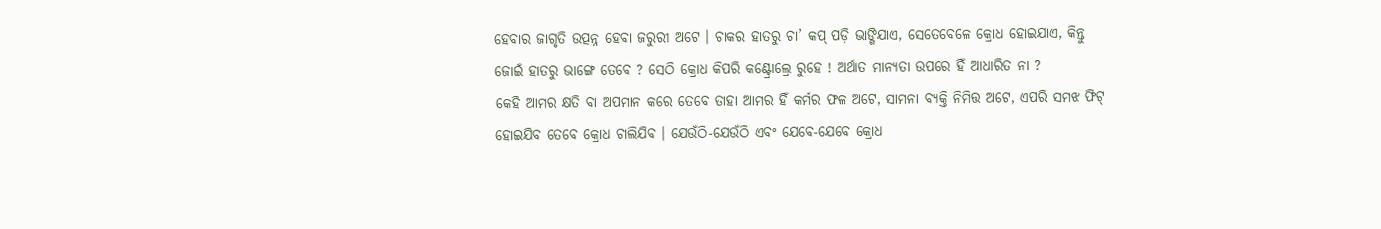ହେବାର ଜାଗୃତି ଉତ୍ପନ୍ନ ହେବା ଜରୁରୀ ଅଟେ । ଚାକର ହାତରୁ ଚା’ କପ୍ ପଡ଼ି ଭାଙ୍ଗିଯାଏ, ସେତେବେଳେ କ୍ରୋଧ ହୋଇଯାଏ, କିନ୍ତୁ ଜୋଇଁ ହାତରୁ ଭାଙ୍ଗେ ତେବେ ? ସେଠି କ୍ରୋଧ କିପରି କଣ୍ଟ୍ରୋଲ୍ରେ ରୁହେ ! ଅର୍ଥାତ ମାନ୍ୟତା ଉପରେ ହିଁ ଆଧାରିତ ନା ?
କେହି ଆମର କ୍ଷତି ବା ଅପମାନ କରେ ତେବେ ତାହା ଆମର ହିଁ କର୍ମର ଫଳ ଅଟେ, ସାମନା ବ୍ୟକ୍ତି ନିମିତ୍ତ ଅଟେ, ଏପରି ସମଝ ଫିଟ୍ ହୋଇଯିବ ତେବେ କ୍ରୋଧ ଚାଲିଯିବ । ଯେଉଁଠି-ଯେଉଁଠି ଏବଂ ଯେବେ-ଯେବେ କ୍ରୋଧ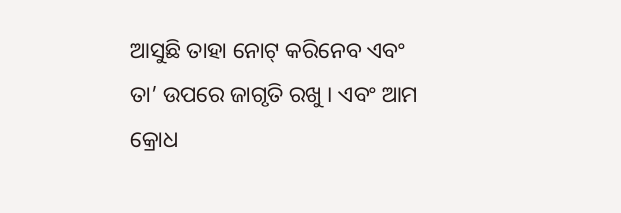ଆସୁଛି ତାହା ନୋଟ୍ କରିନେବ ଏବଂ ତା’ ଉପରେ ଜାଗୃତି ରଖୁ । ଏବଂ ଆମ କ୍ରୋଧ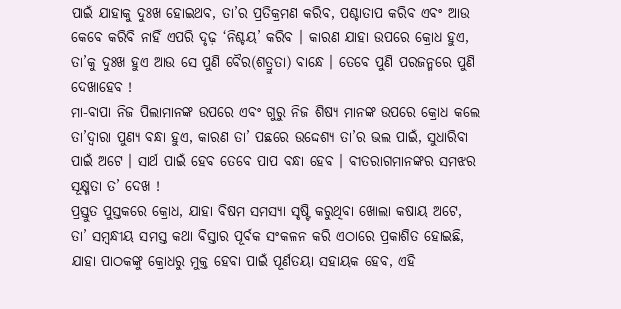ପାଇଁ ଯାହାକୁ ଦୁଃଖ ହୋଇଥବ, ତା’ର ପ୍ରତିକ୍ରମଣ କରିବ, ପଶ୍ଚାତାପ କରିବ ଏବଂ ଆଉ କେବେ କରିବି ନାହିଁ ଏପରି ଦୃଢ଼ ‘ନିଶ୍ଚୟ’ କରିବ । କାରଣ ଯାହା ଉପରେ କ୍ରୋଧ ହୁଏ, ତା’କୁ ଦୁଃଖ ହୁଏ ଆଉ ସେ ପୁଣି ବୈର(ଶତ୍ରୁତା) ବାନ୍ଧେ । ତେବେ ପୁଣି ପରଜନ୍ମରେ ପୁଣି ଦେଖାହେବ !
ମା-ବାପା ନିଜ ପିଲାମାନଙ୍କ ଉପରେ ଏବଂ ଗୁରୁ ନିଜ ଶିଷ୍ୟ ମାନଙ୍କ ଉପରେ କ୍ରୋଧ କଲେ ତା’ଦ୍ଵାରା ପୁଣ୍ୟ ବନ୍ଧା ହୁଏ, କାରଣ ତା’ ପଛରେ ଉଦ୍ଦେଶ୍ୟ ତା’ର ଭଲ ପାଇଁ, ସୁଧାରିବା ପାଇଁ ଅଟେ । ସାର୍ଥ ପାଇଁ ହେବ ତେବେ ପାପ ବନ୍ଧା ହେବ । ବୀତରାଗମାନଙ୍କର ସମଝର ସୂକ୍ଷ୍ମତା ତ’ ଦେଖ !
ପ୍ରସ୍ତୁତ ପୁସ୍ତକରେ କ୍ରୋଧ, ଯାହା ବିଷମ ସମସ୍ୟା ସୃଷ୍ଟି କରୁଥିବା ଖୋଲା କଷାୟ ଅଟେ, ତା’ ସମ୍ବନ୍ଧୀୟ ସମସ୍ତ କଥା ବିସ୍ତାର ପୂର୍ବକ ସଂକଳନ କରି ଏଠାରେ ପ୍ରକାଶିତ ହୋଇଛି, ଯାହା ପାଠକଙ୍କୁ କ୍ରୋଧରୁ ମୁକ୍ତ ହେବା ପାଇଁ ପୂର୍ଣତୟା ସହାୟକ ହେବ, ଏହି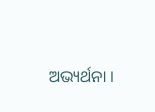ଅଭ୍ୟର୍ଥନା ।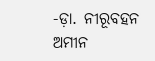-ଡ଼ା. ନୀରୂବହନ ଅମୀନ